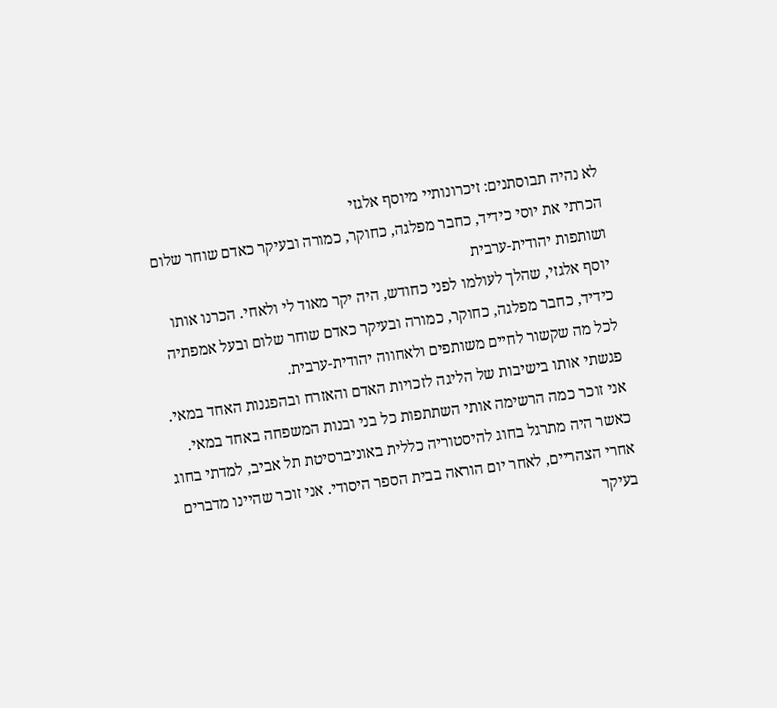לא נהיה תבוסתנים: זיכרונותיי מיוסף אלגזי
הכרתי את יוסי כידיד, כחבר מפלגה, כחוקר, כמורה ובעיקר כאדם שוחר שלום ושותפות יהודית-ערבית
יוסף אלגזי, שהלך לעולמו לפני כחודש, היה יקר מאוד לי ולאחי. הכרנו אותו כידיד, כחבר מפלגה, כחוקר, כמורה ובעיקר כאדם שוחר שלום ובעל אמפתיה לכל מה שקשור לחיים משותפים ולאחווה יהודית-ערבית.
פגשתי אותו בישיבות של הליגה לזכויות האדם והאזרח ובהפגנות האחד במאי. אני זוכר כמה הרשימה אותי השתתפות כל בני ובנות המשפחה באחד במאי. כאשר היה מתרגל בחוג להיסטוריה כללית באוניברסיטת תל אביב, למדתי בחוג אחרי הצהריים, לאחר יום הוראה בבית הספר היסודי. אני זוכר שהיינו מדברים בעיקר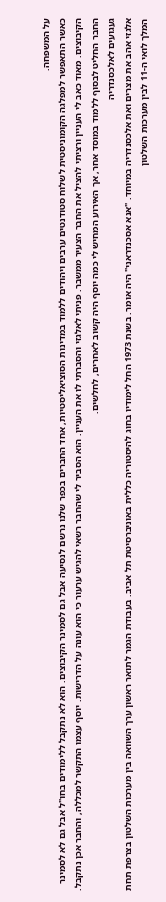על המשפחה.
כאשר התאפשר למפלגה הקומוניסטית לשלוח סטודנטים ערבים ויהודים ללמוד במדינות הסוציאליסטיות, אחד החברים בכפר שלנו נרשם לנסיעה אבל גם לסמינר הקיבוצים. הוא לא נתקבל ללימודים בחו"ל אבל גם לא לסמינר הקיבוצים. מאוד כאב לי העניין ורציתי להציל את החבר הצעיר ממשבר. פניתי לאלגזי והסברתי לו את העניין. הוא הסביר לי שהחבר רשאי להגיש ערעור כי הוא עונה על הדרישות. יוסף עצמו התקשר למכללה, והחבר אכן נתקבל. החבר החליט לבסוף ללמוד במוסד אחר, אך האירוע המחיש לי כמה יוסף היה קשוב לאחרים, לחלשים.
געגועים לאלכסנדריה
אלגזי אהב את מצרים ואת אלכסנדריה במיוחד. "אנא אסכנדראני" היה אומר. בשנת 1973 החל לימודיו בחוג להיסטוריה כללית באוניברסיטת תל אביב. בעבודת הגמר לתואר ראשון ערך השוואה בין מערכות השלטון בצרפת תחת המלך לואי ה-11 לבין מערכות השלטון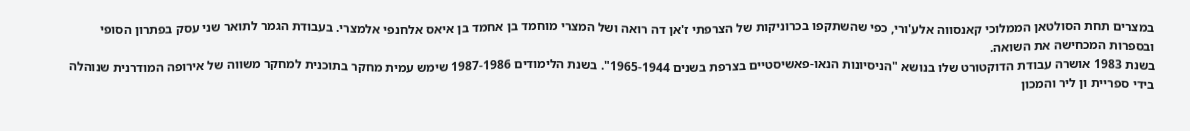במצרים תחת הסולטאן הממלוכי קאנסווה אלע'ורי, כפי שהשתקפו בכרוניקות של הצרפתי ז'אן דה רואה ושל המצרי מוחמד בן אחמד בן איאס אלחנפי אלמצרי. בעבודת הגמר לתואר שני עסק בפתרון הסופי ובספרות המכחישה את השואה.
בשנת 1983 אושרה עבודת הדוקטורט שלו בנושא "הניסיונות הנאו-פאשיסטיים בצרפת בשנים 1965-1944". בשנת הלימודים 1987-1986 שימש עמית מחקר בתוכנית למחקר משווה של אירופה המודרנית שנוהלה בידי ספריית ון ליר והמכון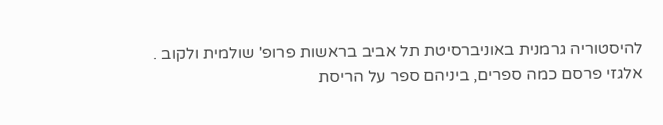להיסטוריה גרמנית באוניברסיטת תל אביב בראשות פרופ' שולמית ולקוב .
אלגזי פרסם כמה ספרים, ביניהם ספר על הריסת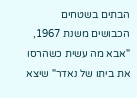הבתים בשטחים הכבושים משנת 1967, "אבא מה עשית כשהרסו את ביתו של נאדר" שיצא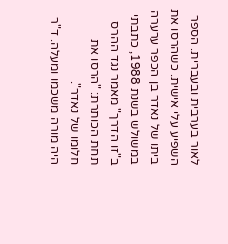לאור בערבית ובעברית. הספר השפיע עלי אישית. כשהרסו את ביתו של נאדר בן הכפר ערערה במשולש בשנת 1988, כתבתי ב"זו הדרך" מאמר נגד ההרס תחת הכותרת: "הרסו את חלומו של נאדר".
היה מורה משכמו ומעלה. ד"ר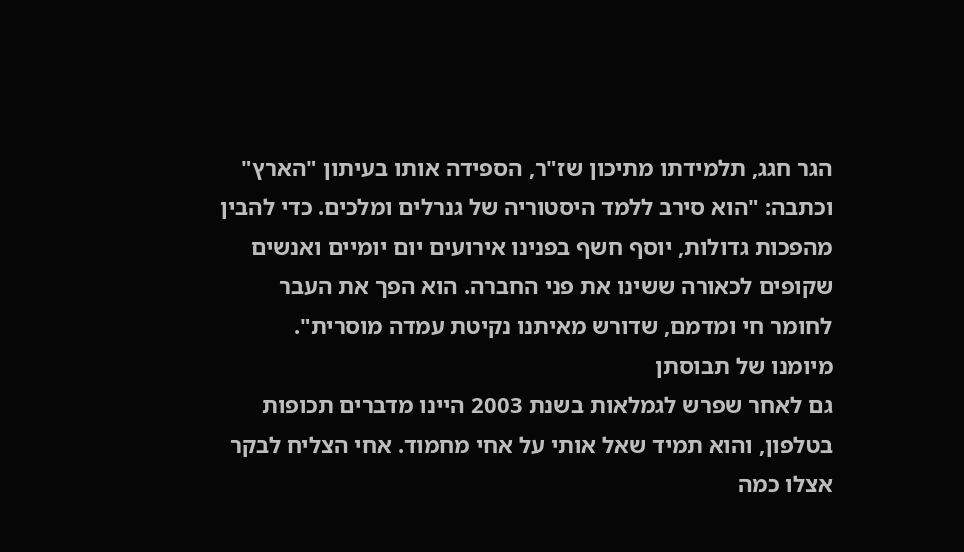הגר חגג, תלמידתו מתיכון שז"ר, הספידה אותו בעיתון "הארץ" וכתבה: "הוא סירב ללמד היסטוריה של גנרלים ומלכים. כדי להבין מהפכות גדולות, יוסף חשף בפנינו אירועים יום יומיים ואנשים שקופים לכאורה ששינו את פני החברה. הוא הפך את העבר לחומר חי ומדמם, שדורש מאיתנו נקיטת עמדה מוסרית".
מיומנו של תבוסתן
גם לאחר שפרש לגמלאות בשנת 2003 היינו מדברים תכופות בטלפון, והוא תמיד שאל אותי על אחי מחמוד. אחי הצליח לבקר אצלו כמה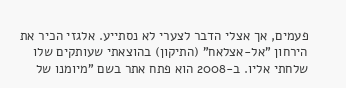פעמים, אך אצלי הדבר לצערי לא נסתייע. אלגזי הכיר את הירחון "אל-אצלאח" (התיקון) בהוצאתי שעותקים שלו שלחתי אליו. ב-2008 הוא פתח אתר בשם "מיומנו של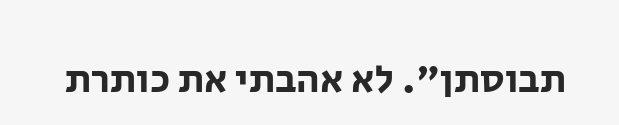תבוסתן". לא אהבתי את כותרת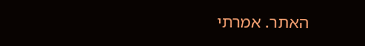האתר. אמרתי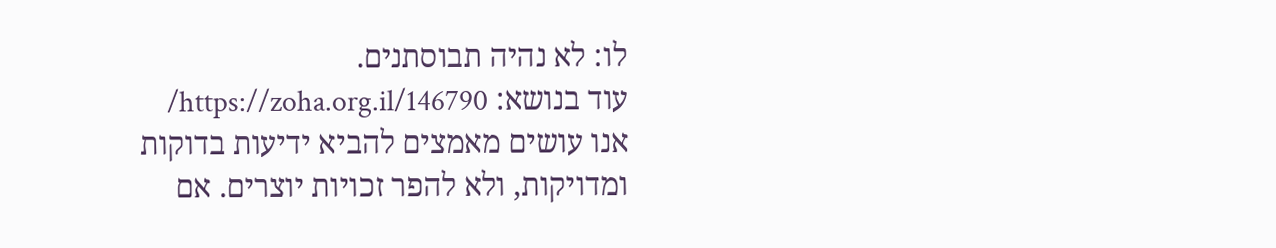לו: לא נהיה תבוסתנים.
עוד בנושא: https://zoha.org.il/146790/
אנו עושים מאמצים להביא ידיעות בדוקות ומדויקות, ולא להפר זכויות יוצרים. אם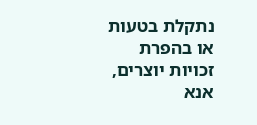נתקלת בטעות או בהפרת זכויות יוצרים, אנא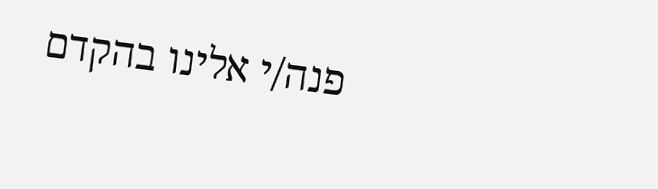פנה/י אלינו בהקדם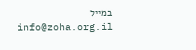במייל info@zoha.org.il